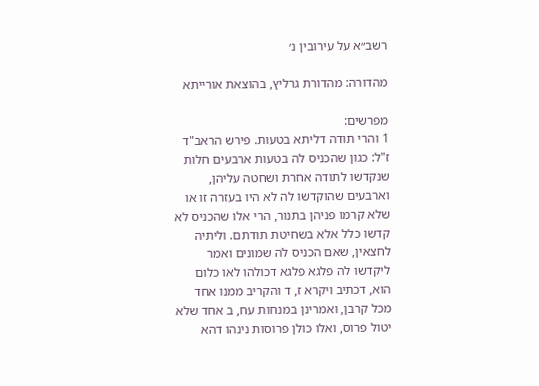רשב״א על עירובין נ׳

מהדורה: מהדורת גרליץ, בהוצאת אורייתא

מפרשים:
1 והרי תודה דליתא בטעות. פירש הראב"ד ז"ל: כגון שהכניס לה בטעות ארבעים חלות שנקדשו לתודה אחרת ושחטה עליהן, וארבעים שהוקדשו לה לא היו בעזרה זו או שלא קרמו פניהן בתנור, הרי אלו שהכניס לא קדשו כלל אלא בשחיטת תודתם. וליתיה לחצאין, שאם הכניס לה שמונים ואמר ליקדשו לה פלגא פלגא דכולהו לאו כלום הוא, דכתיב ויקרא ז, ד והקריב ממנו אחד מכל קרבן, ואמרינן במנחות עח, ב אחד שלא יטול פרוס, ואלו כולן פרוסות נינהו דהא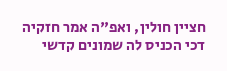חציין חולין, ואפ"ה אמר חזקיה דכי הכניס לה שמונים קדשי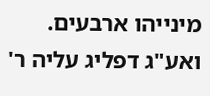מינייהו ארבעים. ואע"ג דפליג עליה ר'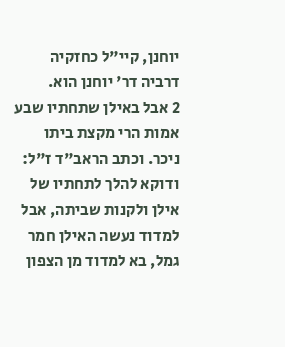יוחנן, קיי"ל כחזקיה דרביה דר' יוחנן הוא.
2 אבל באילן שתחתיו שבע אמות הרי מקצת ביתו ניכר. וכתב הראב"ד ז"ל: ודוקא להלך לתחתיו של אילן ולקנות שביתה, אבל למדוד נעשה האילן חמר גמל, בא למדוד מן הצפון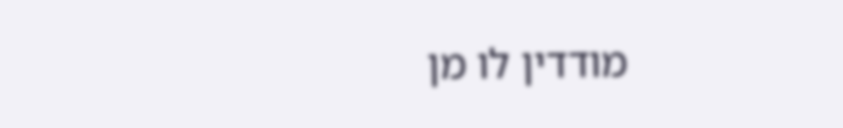מודדין לו מן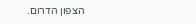הצפון הדרום.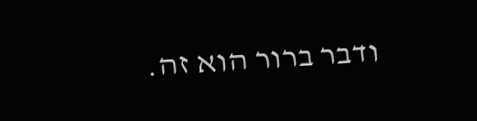ודבר ברור הוא זה.